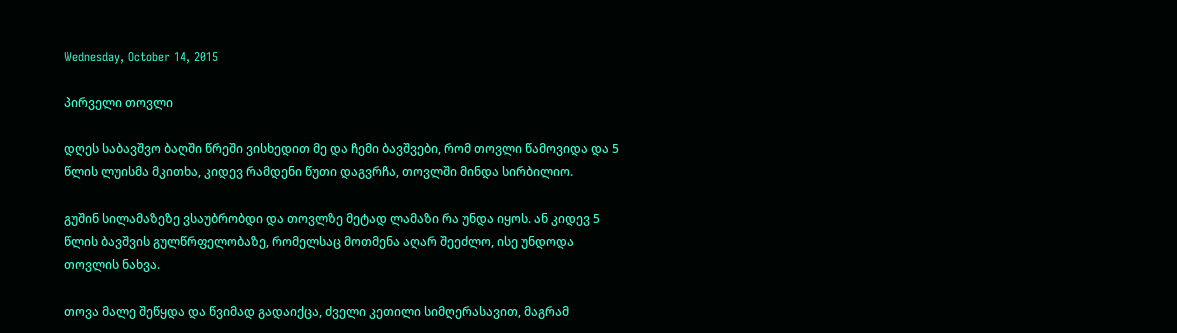Wednesday, October 14, 2015

პირველი თოვლი

დღეს საბავშვო ბაღში წრეში ვისხედით მე და ჩემი ბავშვები, რომ თოვლი წამოვიდა და 5 წლის ლუისმა მკითხა, კიდევ რამდენი წუთი დაგვრჩა, თოვლში მინდა სირბილიო.

გუშინ სილამაზეზე ვსაუბრობდი და თოვლზე მეტად ლამაზი რა უნდა იყოს. ან კიდევ 5 წლის ბავშვის გულწრფელობაზე, რომელსაც მოთმენა აღარ შეეძლო, ისე უნდოდა თოვლის ნახვა.

თოვა მალე შეწყდა და წვიმად გადაიქცა, ძველი კეთილი სიმღერასავით, მაგრამ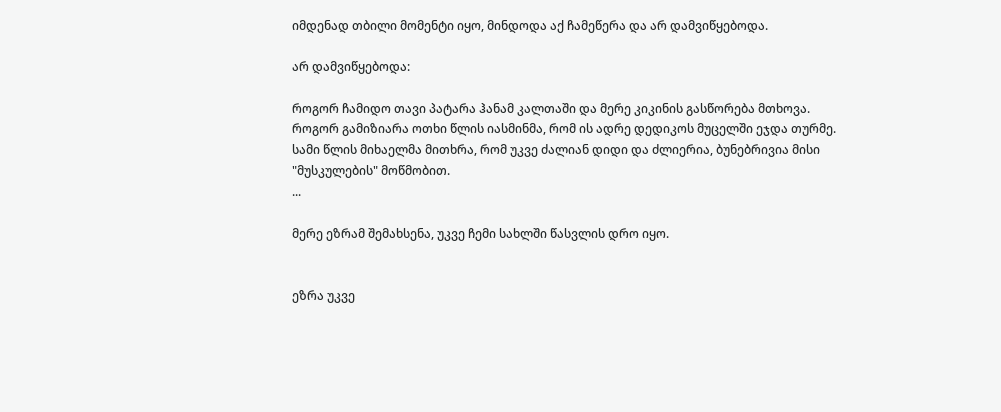იმდენად თბილი მომენტი იყო, მინდოდა აქ ჩამეწერა და არ დამვიწყებოდა.

არ დამვიწყებოდა:

როგორ ჩამიდო თავი პატარა ჰანამ კალთაში და მერე კიკინის გასწორება მთხოვა.
როგორ გამიზიარა ოთხი წლის იასმინმა, რომ ის ადრე დედიკოს მუცელში ეჯდა თურმე.
სამი წლის მიხაელმა მითხრა, რომ უკვე ძალიან დიდი და ძლიერია, ბუნებრივია მისი "მუსკულების" მოწმობით.
...

მერე ეზრამ შემახსენა, უკვე ჩემი სახლში წასვლის დრო იყო.


ეზრა უკვე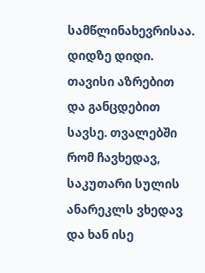სამწლინახევრისაა. დიდზე დიდი. თავისი აზრებით და განცდებით სავსე. თვალებში რომ ჩავხედავ, საკუთარი სულის ანარეკლს ვხედავ და ხან ისე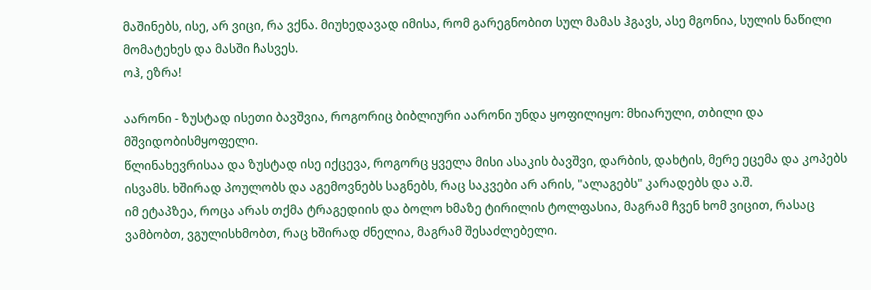მაშინებს, ისე, არ ვიცი, რა ვქნა. მიუხედავად იმისა, რომ გარეგნობით სულ მამას ჰგავს, ასე მგონია, სულის ნაწილი მომატეხეს და მასში ჩასვეს.
ოჰ, ეზრა!

აარონი - ზუსტად ისეთი ბავშვია, როგორიც ბიბლიური აარონი უნდა ყოფილიყო: მხიარული, თბილი და მშვიდობისმყოფელი.
წლინახევრისაა და ზუსტად ისე იქცევა, როგორც ყველა მისი ასაკის ბავშვი, დარბის, დახტის, მერე ეცემა და კოპებს ისვამს. ხშირად პოულობს და აგემოვნებს საგნებს, რაც საკვები არ არის, "ალაგებს" კარადებს და ა.შ.
იმ ეტაპზეა, როცა არას თქმა ტრაგედიის და ბოლო ხმაზე ტირილის ტოლფასია, მაგრამ ჩვენ ხომ ვიცით, რასაც ვამბობთ, ვგულისხმობთ, რაც ხშირად ძნელია, მაგრამ შესაძლებელი.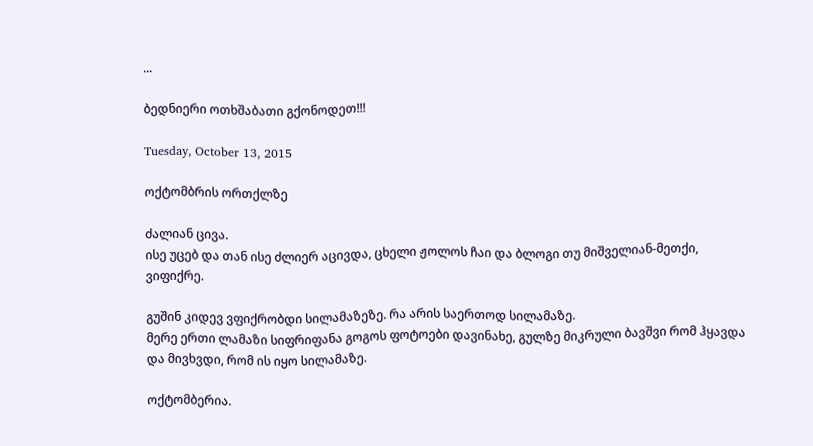...

ბედნიერი ოთხშაბათი გქონოდეთ!!!

Tuesday, October 13, 2015

ოქტომბრის ორთქლზე

ძალიან ცივა.
ისე უცებ და თან ისე ძლიერ აცივდა, ცხელი ჟოლოს ჩაი და ბლოგი თუ მიშველიან-მეთქი, ვიფიქრე.

გუშინ კიდევ ვფიქრობდი სილამაზეზე. რა არის საერთოდ სილამაზე.
მერე ერთი ლამაზი სიფრიფანა გოგოს ფოტოები დავინახე, გულზე მიკრული ბავშვი რომ ჰყავდა და მივხვდი, რომ ის იყო სილამაზე.

ოქტომბერია.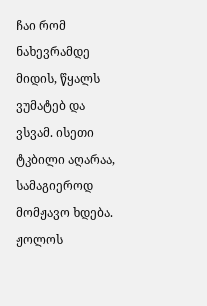ჩაი რომ ნახევრამდე მიდის, წყალს ვუმატებ და ვსვამ. ისეთი ტკბილი აღარაა, სამაგიეროდ მომჟავო ხდება. ჟოლოს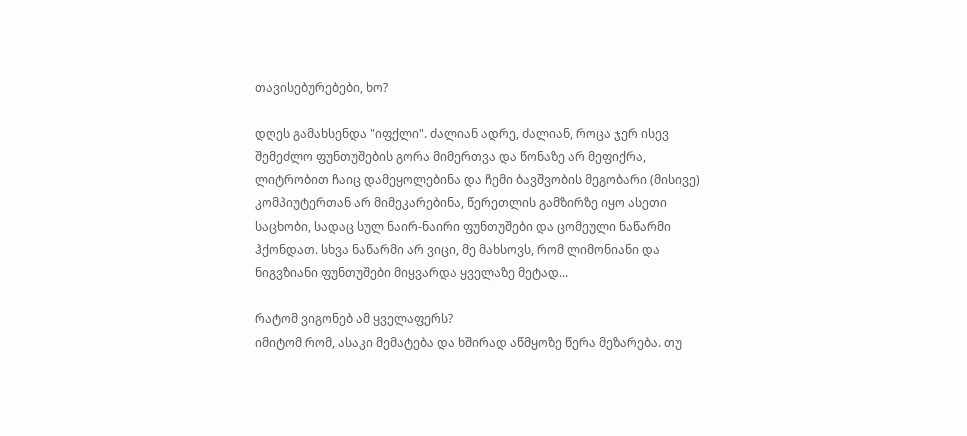თავისებურებები, ხო?

დღეს გამახსენდა "იფქლი". ძალიან ადრე, ძალიან, როცა ჯერ ისევ შემეძლო ფუნთუშების გორა მიმერთვა და წონაზე არ მეფიქრა, ლიტრობით ჩაიც დამეყოლებინა და ჩემი ბავშვობის მეგობარი (მისივე) კომპიუტერთან არ მიმეკარებინა, წერეთლის გამზირზე იყო ასეთი საცხობი, სადაც სულ ნაირ-ნაირი ფუნთუშები და ცომეული ნაწარმი ჰქონდათ. სხვა ნაწარმი არ ვიცი, მე მახსოვს, რომ ლიმონიანი და ნიგვზიანი ფუნთუშები მიყვარდა ყველაზე მეტად...

რატომ ვიგონებ ამ ყველაფერს?
იმიტომ რომ, ასაკი მემატება და ხშირად აწმყოზე წერა მეზარება. თუ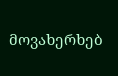მოვახერხებ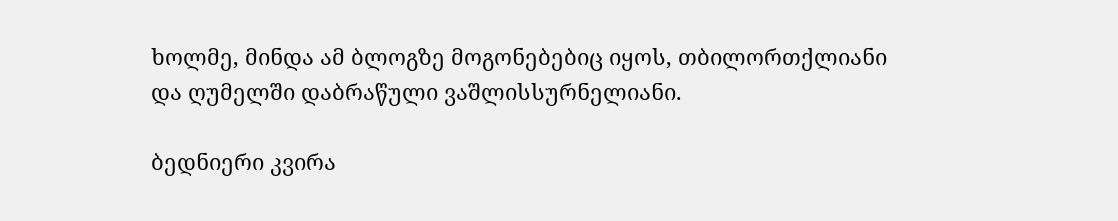ხოლმე, მინდა ამ ბლოგზე მოგონებებიც იყოს, თბილორთქლიანი და ღუმელში დაბრაწული ვაშლისსურნელიანი.

ბედნიერი კვირა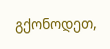გქონოდეთ,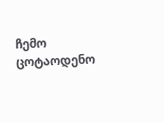ჩემო ცოტაოდენო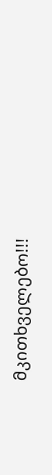მკითხველებო!!!